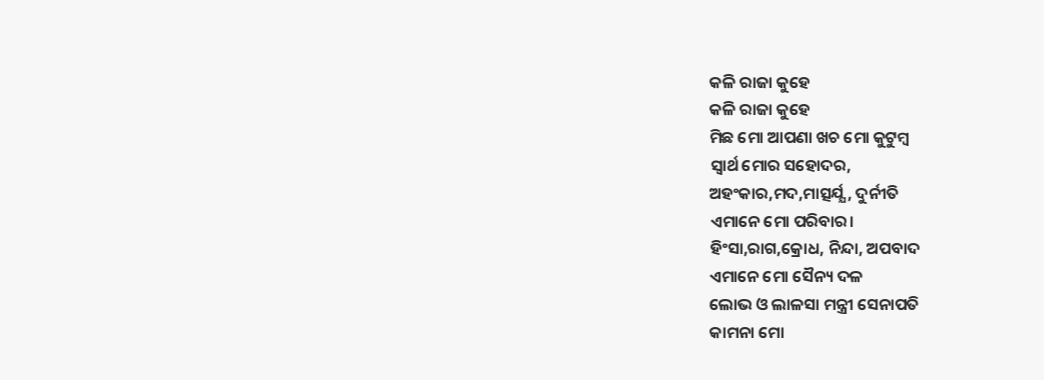କଳି ରାଜା କୁହେ
କଳି ରାଜା କୁହେ
ମିଛ ମୋ ଆପଣା ଖଚ ମୋ କୁଟୁମ୍ବ
ସ୍ଵାର୍ଥ ମୋର ସହୋଦର,
ଅହଂକାର,ମଦ,ମାତ୍ସର୍ଯ୍ଯ , ଦୁର୍ନୀତି
ଏମାନେ ମୋ ପରିବାର।
ହିଂସା,ରାଗ,କ୍ରୋଧ, ନିନ୍ଦା, ଅପବାଦ
ଏମାନେ ମୋ ସୈନ୍ୟ ଦଳ
ଲୋଭ ଓ ଲାଳସା ମନ୍ତ୍ରୀ ସେନାପତି
କାମନା ମୋ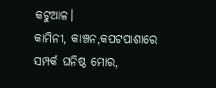କଟୁଆଳ।
କାମିନୀ, କାଞ୍ଚନ,କପଟପାଶାରେ
ସମ୍ପର୍କ ଘନିଷ୍ଠ ମୋର,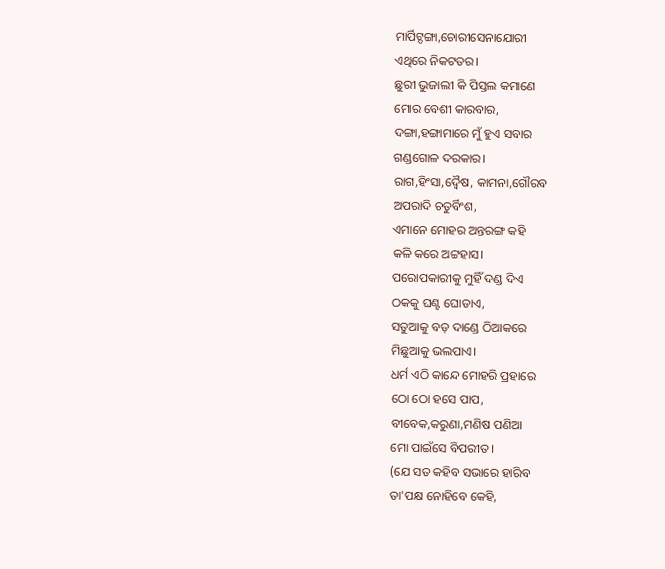ମାର୍ପିଟ୍ଦଙ୍ଗା,ଚୋରୀସେନାଯୋରୀ
ଏଥିରେ ନିକଟତର।
ଛୁରୀ ଭୁଜାଲୀ କି ପିସ୍ତଲ କମାଣେ
ମୋର ବେଶୀ କାରବାର,
ଦଙ୍ଗା,ହଙ୍ଗାମାରେ ମୁଁ ହୁଏ ସବାର
ଗଣ୍ଡଗୋଳ ଦରକାର।
ରାଗ,ହିଂସା,ଦ୍ଵୈଷ, କାମନା,ଗୌରବ
ଅପରାଦି ଚତୁର୍ବିଂଶ,
ଏମାନେ ମୋହର ଅନ୍ତରଙ୍ଗ କହି
କଳି କରେ ଅଟ୍ଟହାସ।
ପରୋପକାରୀକୁ ମୁହିଁ ଦଣ୍ଡ ଦିଏ
ଠକକୁ ଘଣ୍ଟ ଘୋଡାଏ,
ସତୁଆକୁ ବଡ଼ ଦାଣ୍ଡେ ଠିଆକରେ
ମିଛୁଆକୁ ଭଲପାଏ।
ଧର୍ମ ଏଠି କାନ୍ଦେ ମୋହରି ପ୍ରହାରେ
ଠୋ ଠୋ ହସେ ପାପ,
ବୀବେକ,କରୁଣା,ମଣିଷ ପଣିଆ
ମୋ ପାଇଁସେ ବିପରୀତ।
(ଯେ ସତ କହିବ ସଭାରେ ହାରିବ
ତା'ପକ୍ଷ ନୋହିବେ କେହି,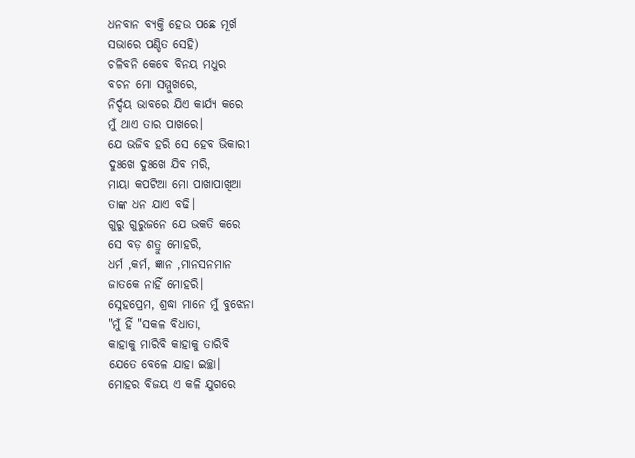ଧନବାନ ବ୍ୟକ୍ତି ହେଉ ପଛେ ମୂର୍ଖ
ସଭାରେ ପଣ୍ଡିତ ସେହି)
ଚଳିବନି କେବେ ବିନୟ ମଧୁର
ବଚନ ମୋ ସମ୍ମୁଖରେ,
ନିର୍ଦ୍ଦୟ ଭାବରେ ଯିଏ କାର୍ଯ୍ୟ କରେ
ମୁଁ ଥାଏ ତାର ପାଖରେ।
ଯେ ଭଜିବ ହରି ସେ ହେବ ଭିକାରୀ
ଦୁଃଖେ ଦୁଃଖେ ଯିବ ମରି,
ମାୟା କପଟିଆ ମୋ ପାଖାପାଖିଆ
ତାଙ୍କ ଧନ ଯାଏ ବଢି।
ଗୁରୁ ଗୁରୁଜନେ ଯେ ଭକତି କରେ
ସେ ବଡ଼ ଶତ୍ରୁ ମୋହରି,
ଧର୍ମ ,କର୍ମ, ଜ୍ଞାନ ,ମାନସନମାନ
ଜାତକେ ନାହିଁ ମୋହରି।
ସ୍ନେହପ୍ରେମ, ଶ୍ରଦ୍ଧା ମାନେ ମୁଁ ବୁଝେନା
"ମୁଁ ହିଁ "ସକଳ ବିଧାତା,
କାହାକୁ ମାରିବି କାହାକୁ ତାରିବି
ଯେତେ ବେଳେ ଯାହା ଇଚ୍ଛା।
ମୋହର ବିଜୟ ଏ କଳି ଯୁଗରେ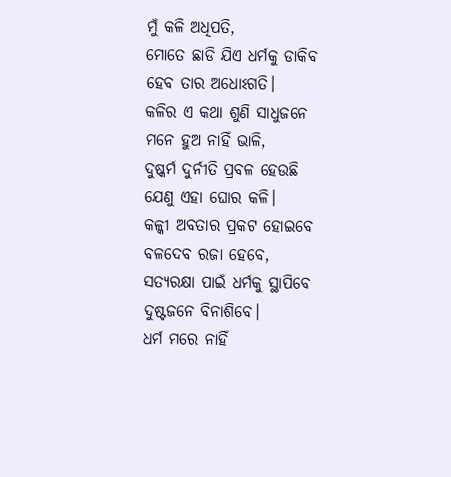ମୁଁ କଳି ଅଧିପତି,
ମୋତେ ଛାଡି ଯିଏ ଧର୍ମକୁ ଡାକିବ
ହେବ ତାର ଅଧୋଽଗତି।
କଳିର ଏ କଥା ଶୁଣି ସାଧୁଜନେ
ମନେ ହୁଅ ନାହିଁ ଭାଳି,
ଦୁଷ୍କର୍ମ ଦୁର୍ନୀତି ପ୍ରବଳ ହେଉଛି
ଯେଣୁ ଏହା ଘୋର କଳି।
କଳ୍କୀ ଅବତାର ପ୍ରକଟ ହୋଇବେ
ବଳଦେବ ରଜା ହେବେ,
ସତ୍ୟରକ୍ଷା ପାଇଁ ଧର୍ମକୁ ସ୍ଥାପିବେ
ଦୁଷ୍ଟଜନେ ବିନାଶିବେ।
ଧର୍ମ ମରେ ନାହିଁ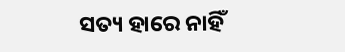ସତ୍ୟ ହାରେ ନାହିଁ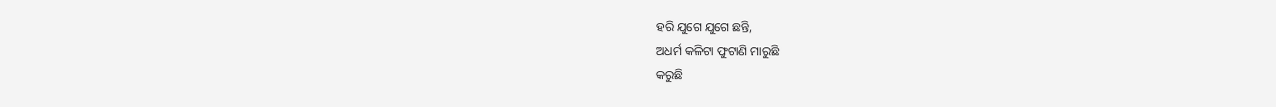ହରି ଯୁଗେ ଯୁଗେ ଛନ୍ତି,
ଅଧର୍ମ କଳିଟା ଫୁଟାଣି ମାରୁଛି
କରୁଛି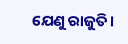ଯେଣୁ ରାଜୁତି।